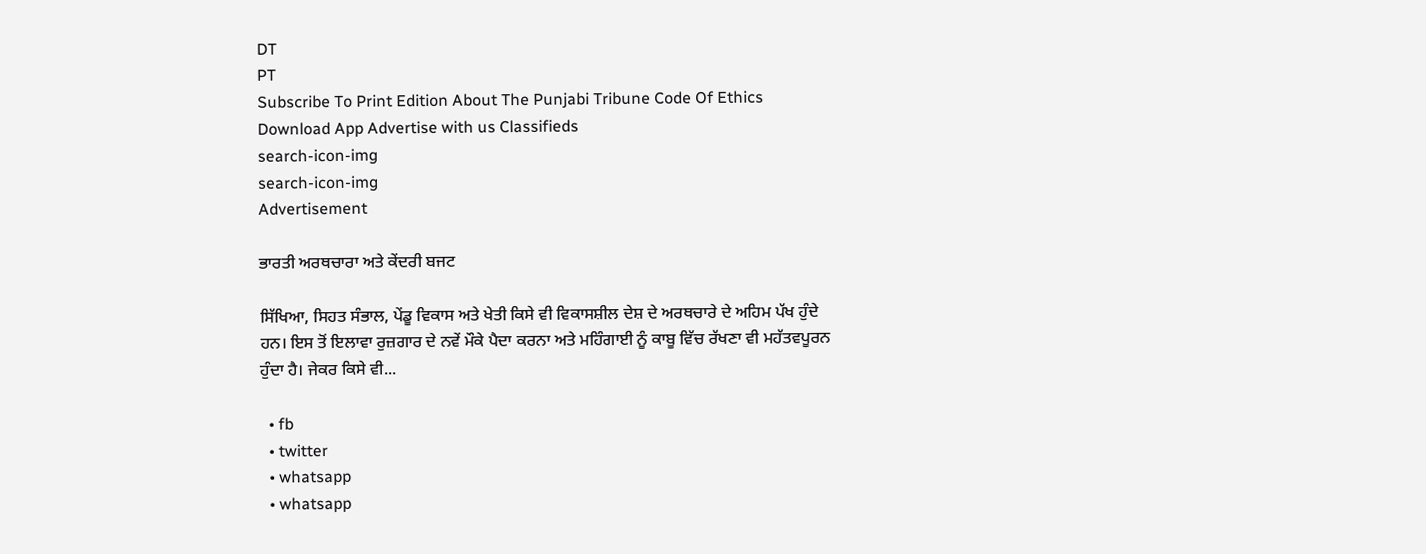DT
PT
Subscribe To Print Edition About The Punjabi Tribune Code Of Ethics Download App Advertise with us Classifieds
search-icon-img
search-icon-img
Advertisement

ਭਾਰਤੀ ਅਰਥਚਾਰਾ ਅਤੇ ਕੇਂਦਰੀ ਬਜਟ

ਸਿੱਖਿਆ, ਸਿਹਤ ਸੰਭਾਲ, ਪੇਂਡੂ ਵਿਕਾਸ ਅਤੇ ਖੇਤੀ ਕਿਸੇ ਵੀ ਵਿਕਾਸਸ਼ੀਲ ਦੇਸ਼ ਦੇ ਅਰਥਚਾਰੇ ਦੇ ਅਹਿਮ ਪੱਖ ਹੁੰਦੇ ਹਨ। ਇਸ ਤੋਂ ਇਲਾਵਾ ਰੁਜ਼ਗਾਰ ਦੇ ਨਵੇਂ ਮੌਕੇ ਪੈਦਾ ਕਰਨਾ ਅਤੇ ਮਹਿੰਗਾਈ ਨੂੰ ਕਾਬੂ ਵਿੱਚ ਰੱਖਣਾ ਵੀ ਮਹੱਤਵਪੂਰਨ ਹੁੰਦਾ ਹੈ। ਜੇਕਰ ਕਿਸੇ ਵੀ...

  • fb
  • twitter
  • whatsapp
  • whatsapp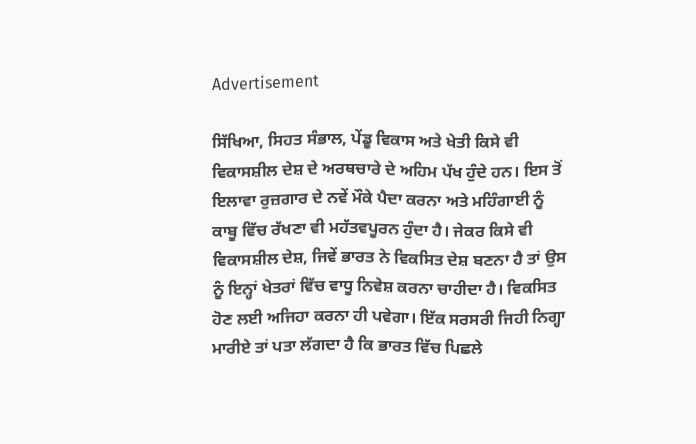Advertisement

ਸਿੱਖਿਆ, ਸਿਹਤ ਸੰਭਾਲ, ਪੇਂਡੂ ਵਿਕਾਸ ਅਤੇ ਖੇਤੀ ਕਿਸੇ ਵੀ ਵਿਕਾਸਸ਼ੀਲ ਦੇਸ਼ ਦੇ ਅਰਥਚਾਰੇ ਦੇ ਅਹਿਮ ਪੱਖ ਹੁੰਦੇ ਹਨ। ਇਸ ਤੋਂ ਇਲਾਵਾ ਰੁਜ਼ਗਾਰ ਦੇ ਨਵੇਂ ਮੌਕੇ ਪੈਦਾ ਕਰਨਾ ਅਤੇ ਮਹਿੰਗਾਈ ਨੂੰ ਕਾਬੂ ਵਿੱਚ ਰੱਖਣਾ ਵੀ ਮਹੱਤਵਪੂਰਨ ਹੁੰਦਾ ਹੈ। ਜੇਕਰ ਕਿਸੇ ਵੀ ਵਿਕਾਸਸ਼ੀਲ ਦੇਸ਼, ਜਿਵੇਂ ਭਾਰਤ ਨੇ ਵਿਕਸਿਤ ਦੇਸ਼ ਬਣਨਾ ਹੈ ਤਾਂ ਉਸ ਨੂੰ ਇਨ੍ਹਾਂ ਖੇਤਰਾਂ ਵਿੱਚ ਵਾਧੂ ਨਿਵੇਸ਼ ਕਰਨਾ ਚਾਹੀਦਾ ਹੈ। ਵਿਕਸਿਤ ਹੋਣ ਲਈ ਅਜਿਹਾ ਕਰਨਾ ਹੀ ਪਵੇਗਾ। ਇੱਕ ਸਰਸਰੀ ਜਿਹੀ ਨਿਗ੍ਹਾ ਮਾਰੀਏ ਤਾਂ ਪਤਾ ਲੱਗਦਾ ਹੈ ਕਿ ਭਾਰਤ ਵਿੱਚ ਪਿਛਲੇ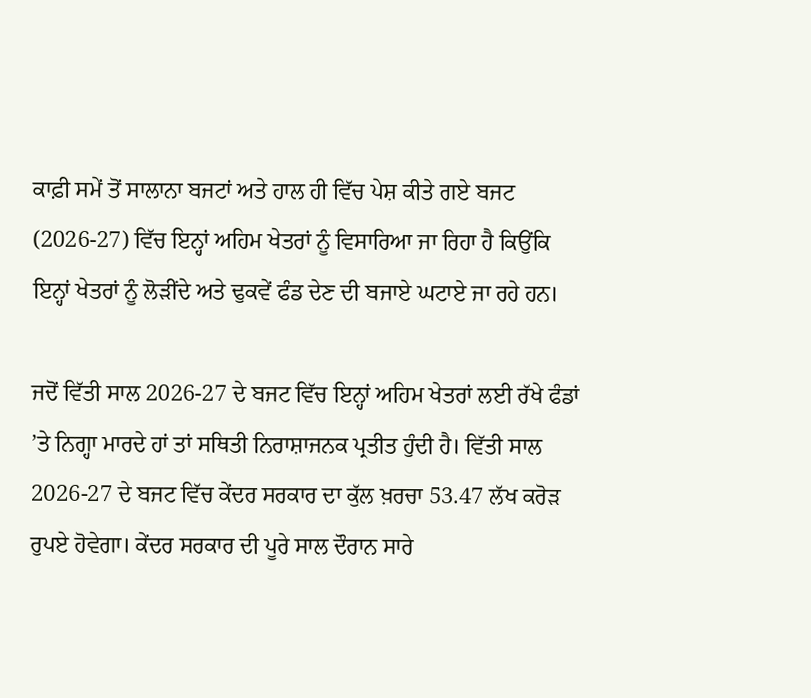ਕਾਫ਼ੀ ਸਮੇਂ ਤੋਂ ਸਾਲਾਨਾ ਬਜਟਾਂ ਅਤੇ ਹਾਲ ਹੀ ਵਿੱਚ ਪੇਸ਼ ਕੀਤੇ ਗਏ ਬਜਟ (2026-27) ਵਿੱਚ ਇਨ੍ਹਾਂ ਅਹਿਮ ਖੇਤਰਾਂ ਨੂੰ ਵਿਸਾਰਿਆ ਜਾ ਰਿਹਾ ਹੈ ਕਿਉਂਕਿ ਇਨ੍ਹਾਂ ਖੇਤਰਾਂ ਨੂੰ ਲੋੜੀਂਦੇ ਅਤੇ ਢੁਕਵੇਂ ਫੰਡ ਦੇਣ ਦੀ ਬਜਾਏ ਘਟਾਏ ਜਾ ਰਹੇ ਹਨ।

ਜਦੋਂ ਵਿੱਤੀ ਸਾਲ 2026-27 ਦੇ ਬਜਟ ਵਿੱਚ ਇਨ੍ਹਾਂ ਅਹਿਮ ਖੇਤਰਾਂ ਲਈ ਰੱਖੇ ਫੰਡਾਂ ’ਤੇ ਨਿਗ੍ਹਾ ਮਾਰਦੇ ਹਾਂ ਤਾਂ ਸਥਿਤੀ ਨਿਰਾਸ਼ਾਜਨਕ ਪ੍ਰਤੀਤ ਹੁੰਦੀ ਹੈ। ਵਿੱਤੀ ਸਾਲ 2026-27 ਦੇ ਬਜਟ ਵਿੱਚ ਕੇਂਦਰ ਸਰਕਾਰ ਦਾ ਕੁੱਲ ਖ਼ਰਚਾ 53.47 ਲੱਖ ਕਰੋੜ ਰੁਪਏ ਹੋਵੇਗਾ। ਕੇਂਦਰ ਸਰਕਾਰ ਦੀ ਪੂਰੇ ਸਾਲ ਦੌਰਾਨ ਸਾਰੇ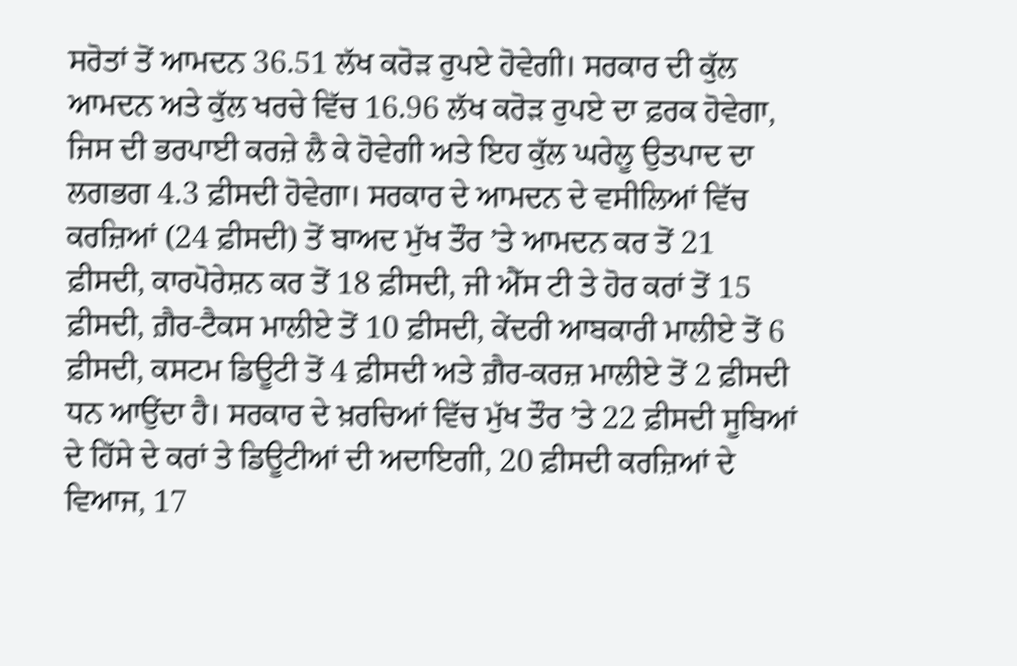ਸਰੋਤਾਂ ਤੋਂ ਆਮਦਨ 36.51 ਲੱਖ ਕਰੋੜ ਰੁਪਏ ਹੋਵੇਗੀ। ਸਰਕਾਰ ਦੀ ਕੁੱਲ ਆਮਦਨ ਅਤੇ ਕੁੱਲ ਖਰਚੇ ਵਿੱਚ 16.96 ਲੱਖ ਕਰੋੜ ਰੁਪਏ ਦਾ ਫ਼ਰਕ ਹੋਵੇਗਾ, ਜਿਸ ਦੀ ਭਰਪਾਈ ਕਰਜ਼ੇ ਲੈ ਕੇ ਹੋਵੇਗੀ ਅਤੇ ਇਹ ਕੁੱਲ ਘਰੇਲੂ ਉਤਪਾਦ ਦਾ ਲਗਭਗ 4.3 ਫ਼ੀਸਦੀ ਹੋਵੇਗਾ। ਸਰਕਾਰ ਦੇ ਆਮਦਨ ਦੇ ਵਸੀਲਿਆਂ ਵਿੱਚ ਕਰਜ਼ਿਆਂ (24 ਫ਼ੀਸਦੀ) ਤੋਂ ਬਾਅਦ ਮੁੱਖ ਤੌਰ ’ਤੇ ਆਮਦਨ ਕਰ ਤੋਂ 21 ਫ਼ੀਸਦੀ, ਕਾਰਪੋਰੇਸ਼ਨ ਕਰ ਤੋਂ 18 ਫ਼ੀਸਦੀ, ਜੀ ਐੱਸ ਟੀ ਤੇ ਹੋਰ ਕਰਾਂ ਤੋਂ 15 ਫ਼ੀਸਦੀ, ਗ਼ੈਰ-ਟੈਕਸ ਮਾਲੀਏ ਤੋਂ 10 ਫ਼ੀਸਦੀ, ਕੇਂਦਰੀ ਆਬਕਾਰੀ ਮਾਲੀਏ ਤੋਂ 6 ਫ਼ੀਸਦੀ, ਕਸਟਮ ਡਿਊਟੀ ਤੋਂ 4 ਫ਼ੀਸਦੀ ਅਤੇ ਗ਼ੈਰ-ਕਰਜ਼ ਮਾਲੀਏ ਤੋਂ 2 ਫ਼ੀਸਦੀ ਧਨ ਆਉਂਦਾ ਹੈ। ਸਰਕਾਰ ਦੇ ਖ਼ਰਚਿਆਂ ਵਿੱਚ ਮੁੱਖ ਤੌਰ ’ਤੇ 22 ਫ਼ੀਸਦੀ ਸੂਬਿਆਂ ਦੇ ਹਿੱਸੇ ਦੇ ਕਰਾਂ ਤੇ ਡਿਊਟੀਆਂ ਦੀ ਅਦਾਇਗੀ, 20 ਫ਼ੀਸਦੀ ਕਰਜ਼ਿਆਂ ਦੇ ਵਿਆਜ, 17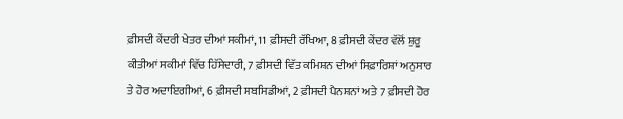ਫ਼ੀਸਦੀ ਕੇਂਦਰੀ ਖੇਤਰ ਦੀਆਂ ਸਕੀਮਾਂ, 11 ਫ਼ੀਸਦੀ ਰੱਖਿਆ, 8 ਫ਼ੀਸਦੀ ਕੇਂਦਰ ਵੱਲੋਂ ਸ਼ੁਰੂ ਕੀਤੀਆਂ ਸਕੀਮਾਂ ਵਿੱਚ ਹਿੱਸੇਦਾਰੀ, 7 ਫ਼ੀਸਦੀ ਵਿੱਤ ਕਮਿਸ਼ਨ ਦੀਆਂ ਸਿਫ਼ਾਰਿਸ਼ਾਂ ਅਨੁਸਾਰ ਤੇ ਹੋਰ ਅਦਾਇਗੀਆਂ, 6 ਫ਼ੀਸਦੀ ਸਬਸਿਡੀਆਂ, 2 ਫ਼ੀਸਦੀ ਪੈਨਸ਼ਨਾਂ ਅਤੇ 7 ਫ਼ੀਸਦੀ ਹੋਰ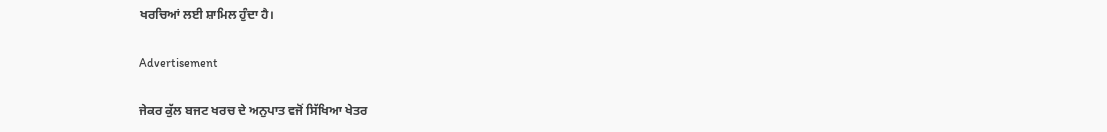ਖਰਚਿਆਂ ਲਈ ਸ਼ਾਮਿਲ ਹੁੰਦਾ ਹੈ।

Advertisement

ਜੇਕਰ ਕੁੱਲ ਬਜਟ ਖਰਚ ਦੇ ਅਨੁਪਾਤ ਵਜੋਂ ਸਿੱਖਿਆ ਖੇਤਰ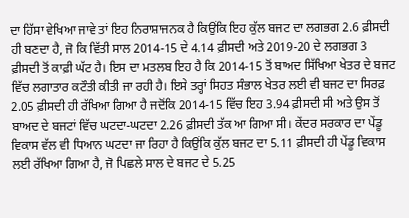ਦਾ ਹਿੱਸਾ ਵੇਖਿਆ ਜਾਵੇ ਤਾਂ ਇਹ ਨਿਰਾਸ਼ਾਜਨਕ ਹੈ ਕਿਉਂਕਿ ਇਹ ਕੁੱਲ ਬਜਟ ਦਾ ਲਗਭਗ 2.6 ਫ਼ੀਸਦੀ ਹੀ ਬਣਦਾ ਹੈ, ਜੋ ਕਿ ਵਿੱਤੀ ਸਾਲ 2014-15 ਦੇ 4.14 ਫ਼ੀਸਦੀ ਅਤੇ 2019-20 ਦੇ ਲਗਭਗ 3 ਫ਼ੀਸਦੀ ਤੋਂ ਕਾਫ਼ੀ ਘੱਟ ਹੈ। ਇਸ ਦਾ ਮਤਲਬ ਇਹ ਹੈ ਕਿ 2014-15 ਤੋਂ ਬਾਅਦ ਸਿੱਖਿਆ ਖੇਤਰ ਦੇ ਬਜਟ ਵਿੱਚ ਲਗਾਤਾਰ ਕਟੌਤੀ ਕੀਤੀ ਜਾ ਰਹੀ ਹੈ। ਇਸੇ ਤਰ੍ਹਾਂ ਸਿਹਤ ਸੰਭਾਲ ਖੇਤਰ ਲਈ ਵੀ ਬਜਟ ਦਾ ਸਿਰਫ਼ 2.05 ਫ਼ੀਸਦੀ ਹੀ ਰੱਖਿਆ ਗਿਆ ਹੈ ਜਦੋਂਕਿ 2014-15 ਵਿੱਚ ਇਹ 3.94 ਫ਼ੀਸਦੀ ਸੀ ਅਤੇ ਉਸ ਤੋਂ ਬਾਅਦ ਦੇ ਬਜਟਾਂ ਵਿੱਚ ਘਟਦਾ-ਘਟਦਾ 2.26 ਫ਼ੀਸਦੀ ਤੱਕ ਆ ਗਿਆ ਸੀ। ਕੇਂਦਰ ਸਰਕਾਰ ਦਾ ਪੇਂਡੂ ਵਿਕਾਸ ਵੱਲ ਵੀ ਧਿਆਨ ਘਟਦਾ ਜਾ ਰਿਹਾ ਹੈ ਕਿਉਂਕਿ ਕੁੱਲ ਬਜਟ ਦਾ 5.11 ਫ਼ੀਸਦੀ ਹੀ ਪੇਂਡੂ ਵਿਕਾਸ ਲਈ ਰੱਖਿਆ ਗਿਆ ਹੈ, ਜੋ ਪਿਛਲੇ ਸਾਲ ਦੇ ਬਜਟ ਦੇ 5.25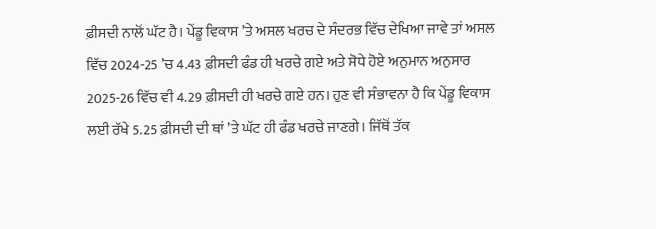ਫ਼ੀਸਦੀ ਨਾਲੋਂ ਘੱਟ ਹੈ। ਪੇਂਡੂ ਵਿਕਾਸ ’ਤੇ ਅਸਲ ਖਰਚ ਦੇ ਸੰਦਰਭ ਵਿੱਚ ਦੇਖਿਆ ਜਾਵੇ ਤਾਂ ਅਸਲ ਵਿੱਚ 2024-25 ’ਚ 4.43 ਫ਼ੀਸਦੀ ਫੰਡ ਹੀ ਖਰਚੇ ਗਏ ਅਤੇ ਸੋਧੇ ਹੋਏ ਅਨੁਮਾਨ ਅਨੁਸਾਰ 2025-26 ਵਿੱਚ ਵੀ 4.29 ਫ਼ੀਸਦੀ ਹੀ ਖਰਚੇ ਗਏ ਹਨ। ਹੁਣ ਵੀ ਸੰਭਾਵਨਾ ਹੈ ਕਿ ਪੇਂਡੂ ਵਿਕਾਸ ਲਈ ਰੱਖੇ 5.25 ਫ਼ੀਸਦੀ ਦੀ ਥਾਂ ’ਤੇ ਘੱਟ ਹੀ ਫੰਡ ਖਰਚੇ ਜਾਣਗੇ। ਜਿੱਥੋਂ ਤੱਕ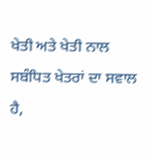ਖੇਤੀ ਅਤੇ ਖੇਤੀ ਨਾਲ ਸਬੰਧਿਤ ਖੇਤਰਾਂ ਦਾ ਸਵਾਲ ਹੈ,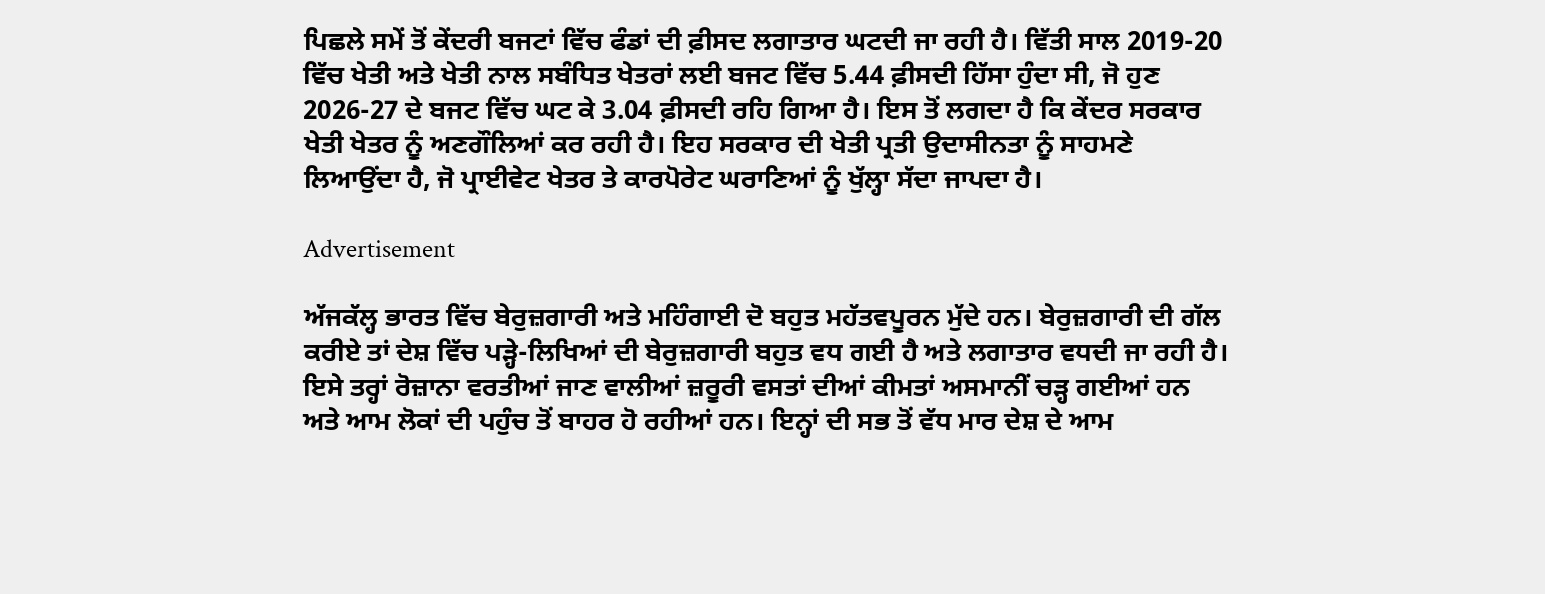ਪਿਛਲੇ ਸਮੇਂ ਤੋਂ ਕੇਂਦਰੀ ਬਜਟਾਂ ਵਿੱਚ ਫੰਡਾਂ ਦੀ ਫ਼ੀਸਦ ਲਗਾਤਾਰ ਘਟਦੀ ਜਾ ਰਹੀ ਹੈ। ਵਿੱਤੀ ਸਾਲ 2019-20 ਵਿੱਚ ਖੇਤੀ ਅਤੇ ਖੇਤੀ ਨਾਲ ਸਬੰਧਿਤ ਖੇਤਰਾਂ ਲਈ ਬਜਟ ਵਿੱਚ 5.44 ਫ਼ੀਸਦੀ ਹਿੱਸਾ ਹੁੰਦਾ ਸੀ, ਜੋ ਹੁਣ 2026-27 ਦੇ ਬਜਟ ਵਿੱਚ ਘਟ ਕੇ 3.04 ਫ਼ੀਸਦੀ ਰਹਿ ਗਿਆ ਹੈ। ਇਸ ਤੋਂ ਲਗਦਾ ਹੈ ਕਿ ਕੇਂਦਰ ਸਰਕਾਰ ਖੇਤੀ ਖੇਤਰ ਨੂੰ ਅਣਗੌਲਿਆਂ ਕਰ ਰਹੀ ਹੈ। ਇਹ ਸਰਕਾਰ ਦੀ ਖੇਤੀ ਪ੍ਰਤੀ ਉਦਾਸੀਨਤਾ ਨੂੰ ਸਾਹਮਣੇ ਲਿਆਉਂਦਾ ਹੈ, ਜੋ ਪ੍ਰਾਈਵੇਟ ਖੇਤਰ ਤੇ ਕਾਰਪੋਰੇਟ ਘਰਾਣਿਆਂ ਨੂੰ ਖੁੱਲ੍ਹਾ ਸੱਦਾ ਜਾਪਦਾ ਹੈ।

Advertisement

ਅੱਜਕੱਲ੍ਹ ਭਾਰਤ ਵਿੱਚ ਬੇਰੁਜ਼ਗਾਰੀ ਅਤੇ ਮਹਿੰਗਾਈ ਦੋ ਬਹੁਤ ਮਹੱਤਵਪੂਰਨ ਮੁੱਦੇ ਹਨ। ਬੇਰੁਜ਼ਗਾਰੀ ਦੀ ਗੱਲ ਕਰੀਏ ਤਾਂ ਦੇਸ਼ ਵਿੱਚ ਪੜ੍ਹੇ-ਲਿਖਿਆਂ ਦੀ ਬੇਰੁਜ਼ਗਾਰੀ ਬਹੁਤ ਵਧ ਗਈ ਹੈ ਅਤੇ ਲਗਾਤਾਰ ਵਧਦੀ ਜਾ ਰਹੀ ਹੈ। ਇਸੇ ਤਰ੍ਹਾਂ ਰੋਜ਼ਾਨਾ ਵਰਤੀਆਂ ਜਾਣ ਵਾਲੀਆਂ ਜ਼ਰੂਰੀ ਵਸਤਾਂ ਦੀਆਂ ਕੀਮਤਾਂ ਅਸਮਾਨੀਂ ਚੜ੍ਹ ਗਈਆਂ ਹਨ ਅਤੇ ਆਮ ਲੋਕਾਂ ਦੀ ਪਹੁੰਚ ਤੋਂ ਬਾਹਰ ਹੋ ਰਹੀਆਂ ਹਨ। ਇਨ੍ਹਾਂ ਦੀ ਸਭ ਤੋਂ ਵੱਧ ਮਾਰ ਦੇਸ਼ ਦੇ ਆਮ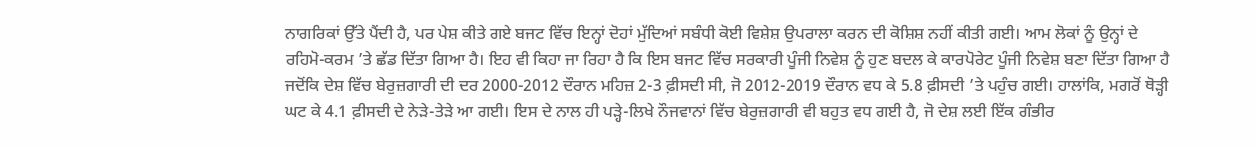ਨਾਗਰਿਕਾਂ ਉੱਤੇ ਪੈਂਦੀ ਹੈ, ਪਰ ਪੇਸ਼ ਕੀਤੇ ਗਏ ਬਜਟ ਵਿੱਚ ਇਨ੍ਹਾਂ ਦੋਹਾਂ ਮੁੱਦਿਆਂ ਸਬੰਧੀ ਕੋਈ ਵਿਸ਼ੇਸ਼ ਉਪਰਾਲਾ ਕਰਨ ਦੀ ਕੋਸ਼ਿਸ਼ ਨਹੀਂ ਕੀਤੀ ਗਈ। ਆਮ ਲੋਕਾਂ ਨੂੰ ਉਨ੍ਹਾਂ ਦੇ ਰਹਿਮੋ-ਕਰਮ ’ਤੇ ਛੱਡ ਦਿੱਤਾ ਗਿਆ ਹੈ। ਇਹ ਵੀ ਕਿਹਾ ਜਾ ਰਿਹਾ ਹੈ ਕਿ ਇਸ ਬਜਟ ਵਿੱਚ ਸਰਕਾਰੀ ਪੂੰਜੀ ਨਿਵੇਸ਼ ਨੂੰ ਹੁਣ ਬਦਲ ਕੇ ਕਾਰਪੋਰੇਟ ਪੂੰਜੀ ਨਿਵੇਸ਼ ਬਣਾ ਦਿੱਤਾ ਗਿਆ ਹੈ ਜਦੋਂਕਿ ਦੇਸ਼ ਵਿੱਚ ਬੇਰੁਜ਼ਗਾਰੀ ਦੀ ਦਰ 2000-2012 ਦੌਰਾਨ ਮਹਿਜ਼ 2-3 ਫ਼ੀਸਦੀ ਸੀ, ਜੋ 2012-2019 ਦੌਰਾਨ ਵਧ ਕੇ 5.8 ਫ਼ੀਸਦੀ ’ਤੇ ਪਹੁੰਚ ਗਈ। ਹਾਲਾਂਕਿ, ਮਗਰੋਂ ਥੋੜ੍ਹੀ ਘਟ ਕੇ 4.1 ਫ਼ੀਸਦੀ ਦੇ ਨੇੜੇ-ਤੇੜੇ ਆ ਗਈ। ਇਸ ਦੇ ਨਾਲ ਹੀ ਪੜ੍ਹੇ-ਲਿਖੇ ਨੌਜਵਾਨਾਂ ਵਿੱਚ ਬੇਰੁਜ਼ਗਾਰੀ ਵੀ ਬਹੁਤ ਵਧ ਗਈ ਹੈ, ਜੋ ਦੇਸ਼ ਲਈ ਇੱਕ ਗੰਭੀਰ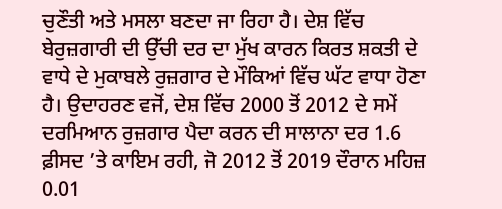ਚੁਣੌਤੀ ਅਤੇ ਮਸਲਾ ਬਣਦਾ ਜਾ ਰਿਹਾ ਹੈ। ਦੇਸ਼ ਵਿੱਚ ਬੇਰੁਜ਼ਗਾਰੀ ਦੀ ਉੱਚੀ ਦਰ ਦਾ ਮੁੱਖ ਕਾਰਨ ਕਿਰਤ ਸ਼ਕਤੀ ਦੇ ਵਾਧੇ ਦੇ ਮੁਕਾਬਲੇ ਰੁਜ਼ਗਾਰ ਦੇ ਮੌਕਿਆਂ ਵਿੱਚ ਘੱਟ ਵਾਧਾ ਹੋਣਾ ਹੈ। ਉਦਾਹਰਣ ਵਜੋਂ, ਦੇਸ਼ ਵਿੱਚ 2000 ਤੋਂ 2012 ਦੇ ਸਮੇਂ ਦਰਮਿਆਨ ਰੁਜ਼ਗਾਰ ਪੈਦਾ ਕਰਨ ਦੀ ਸਾਲਾਨਾ ਦਰ 1.6 ਫ਼ੀਸਦ ’ਤੇ ਕਾਇਮ ਰਹੀ, ਜੋ 2012 ਤੋਂ 2019 ਦੌਰਾਨ ਮਹਿਜ਼ 0.01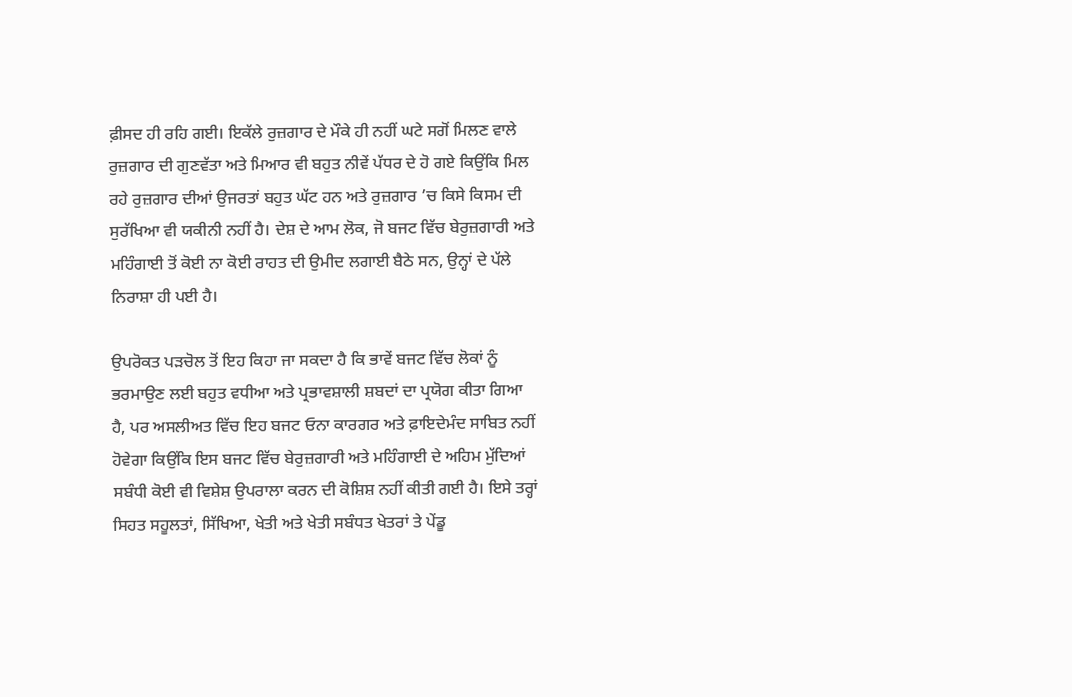ਫ਼ੀਸਦ ਹੀ ਰਹਿ ਗਈ। ਇਕੱਲੇ ਰੁਜ਼ਗਾਰ ਦੇ ਮੌਕੇ ਹੀ ਨਹੀਂ ਘਟੇ ਸਗੋਂ ਮਿਲਣ ਵਾਲੇ ਰੁਜ਼ਗਾਰ ਦੀ ਗੁਣਵੱਤਾ ਅਤੇ ਮਿਆਰ ਵੀ ਬਹੁਤ ਨੀਵੇਂ ਪੱਧਰ ਦੇ ਹੋ ਗਏ ਕਿਉਂਕਿ ਮਿਲ ਰਹੇ ਰੁਜ਼ਗਾਰ ਦੀਆਂ ਉਜਰਤਾਂ ਬਹੁਤ ਘੱਟ ਹਨ ਅਤੇ ਰੁਜ਼ਗਾਰ ’ਚ ਕਿਸੇ ਕਿਸਮ ਦੀ ਸੁਰੱਖਿਆ ਵੀ ਯਕੀਨੀ ਨਹੀਂ ਹੈ। ਦੇਸ਼ ਦੇ ਆਮ ਲੋਕ, ਜੋ ਬਜਟ ਵਿੱਚ ਬੇਰੁਜ਼ਗਾਰੀ ਅਤੇ ਮਹਿੰਗਾਈ ਤੋਂ ਕੋਈ ਨਾ ਕੋਈ ਰਾਹਤ ਦੀ ਉਮੀਦ ਲਗਾਈ ਬੈਠੇ ਸਨ, ਉਨ੍ਹਾਂ ਦੇ ਪੱਲੇ ਨਿਰਾਸ਼ਾ ਹੀ ਪਈ ਹੈ।

ਉਪਰੋਕਤ ਪੜਚੋਲ ਤੋਂ ਇਹ ਕਿਹਾ ਜਾ ਸਕਦਾ ਹੈ ਕਿ ਭਾਵੇਂ ਬਜਟ ਵਿੱਚ ਲੋਕਾਂ ਨੂੰ ਭਰਮਾਉਣ ਲਈ ਬਹੁਤ ਵਧੀਆ ਅਤੇ ਪ੍ਰਭਾਵਸ਼ਾਲੀ ਸ਼ਬਦਾਂ ਦਾ ਪ੍ਰਯੋਗ ਕੀਤਾ ਗਿਆ ਹੈ, ਪਰ ਅਸਲੀਅਤ ਵਿੱਚ ਇਹ ਬਜਟ ਓਨਾ ਕਾਰਗਰ ਅਤੇ ਫ਼ਾਇਦੇਮੰਦ ਸਾਬਿਤ ਨਹੀਂ ਹੋਵੇਗਾ ਕਿਉਂਕਿ ਇਸ ਬਜਟ ਵਿੱਚ ਬੇਰੁਜ਼ਗਾਰੀ ਅਤੇ ਮਹਿੰਗਾਈ ਦੇ ਅਹਿਮ ਮੁੱਦਿਆਂ ਸਬੰਧੀ ਕੋਈ ਵੀ ਵਿਸ਼ੇਸ਼ ਉਪਰਾਲਾ ਕਰਨ ਦੀ ਕੋਸ਼ਿਸ਼ ਨਹੀਂ ਕੀਤੀ ਗਈ ਹੈ। ਇਸੇ ਤਰ੍ਹਾਂ ਸਿਹਤ ਸਹੂਲਤਾਂ, ਸਿੱਖਿਆ, ਖੇਤੀ ਅਤੇ ਖੇਤੀ ਸਬੰਧਤ ਖੇਤਰਾਂ ਤੇ ਪੇਂਡੂ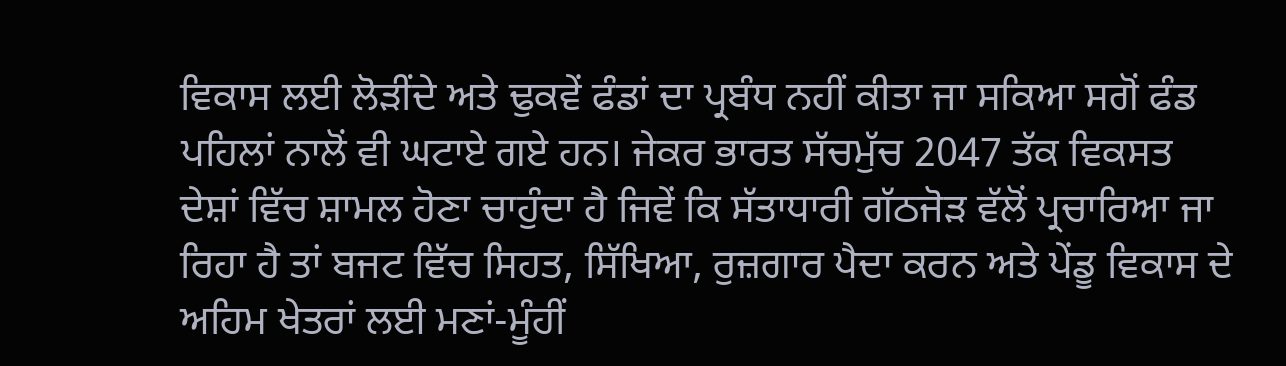ਵਿਕਾਸ ਲਈ ਲੋੜੀਂਦੇ ਅਤੇ ਢੁਕਵੇਂ ਫੰਡਾਂ ਦਾ ਪ੍ਰਬੰਧ ਨਹੀਂ ਕੀਤਾ ਜਾ ਸਕਿਆ ਸਗੋਂ ਫੰਡ ਪਹਿਲਾਂ ਨਾਲੋਂ ਵੀ ਘਟਾਏ ਗਏ ਹਨ। ਜੇਕਰ ਭਾਰਤ ਸੱਚਮੁੱਚ 2047 ਤੱਕ ਵਿਕਸਤ ਦੇਸ਼ਾਂ ਵਿੱਚ ਸ਼ਾਮਲ ਹੋਣਾ ਚਾਹੁੰਦਾ ਹੈ ਜਿਵੇਂ ਕਿ ਸੱਤਾਧਾਰੀ ਗੱਠਜੋੜ ਵੱਲੋਂ ਪ੍ਰਚਾਰਿਆ ਜਾ ਰਿਹਾ ਹੈ ਤਾਂ ਬਜਟ ਵਿੱਚ ਸਿਹਤ, ਸਿੱਖਿਆ, ਰੁਜ਼ਗਾਰ ਪੈਦਾ ਕਰਨ ਅਤੇ ਪੇਂਡੂ ਵਿਕਾਸ ਦੇ ਅਹਿਮ ਖੇਤਰਾਂ ਲਈ ਮਣਾਂ-ਮੂੰਹੀਂ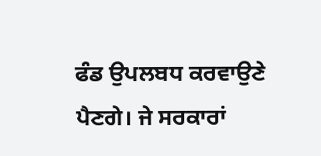ਫੰਡ ਉਪਲਬਧ ਕਰਵਾਉਣੇ ਪੈਣਗੇ। ਜੇ ਸਰਕਾਰਾਂ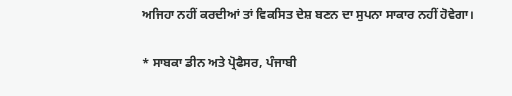ਅਜਿਹਾ ਨਹੀਂ ਕਰਦੀਆਂ ਤਾਂ ਵਿਕਸਿਤ ਦੇਸ਼ ਬਣਨ ਦਾ ਸੁਪਨਾ ਸਾਕਾਰ ਨਹੀਂ ਹੋਵੇਗਾ।

* ਸਾਬਕਾ ਡੀਨ ਅਤੇ ਪ੍ਰੋਫੈਸਰ, ਪੰਜਾਬੀ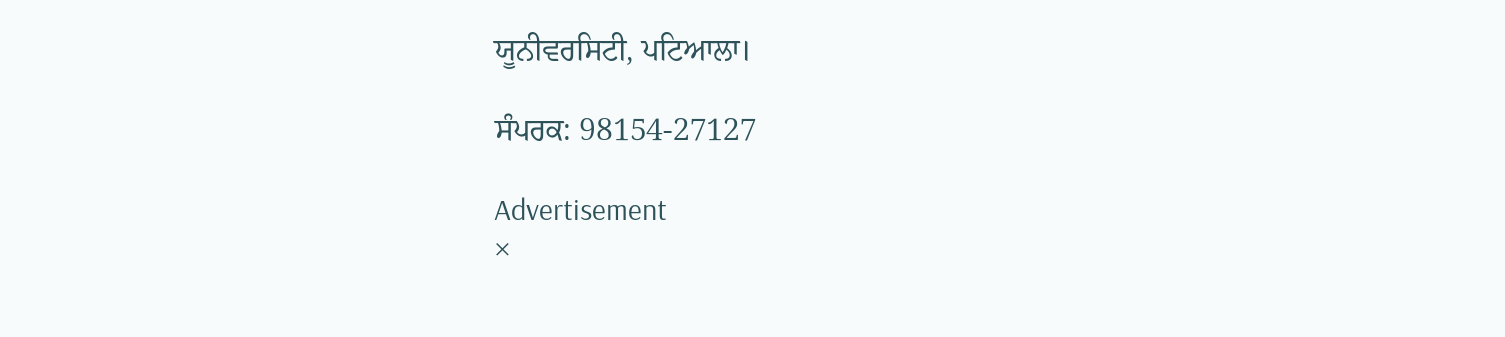ਯੂਨੀਵਰਸਿਟੀ, ਪਟਿਆਲਾ।

ਸੰਪਰਕ: 98154-27127

Advertisement
×